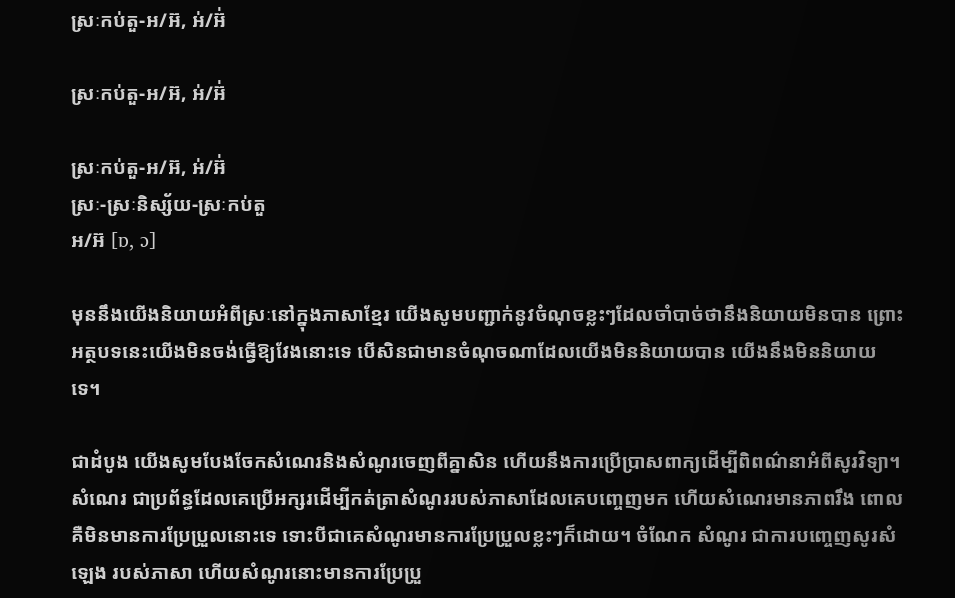ស្រៈកប់តួ-អ/អ៊, អ់/អ៊់

ស្រៈកប់តួ-អ/អ៊, អ់/អ៊់

ស្រៈកប់តួ-អ/អ៊, អ់/អ៊់
ស្រៈ-ស្រៈនិស្ស័យ-ស្រៈកប់តួ
អ/អ៊ [ɒ, ɔ]

មុននឹងយើងនិយាយអំពីស្រៈនៅក្នុងភាសាខ្មែរ យើងសូមបញ្ជាក់នូវចំណុចខ្លះៗដែលចាំបាច់ថានឹងនិយាយមិនបាន ព្រោះអត្ថបទនេះយើងមិនចង់ធ្វើឱ្យវែងនោះទេ បើសិនជាមានចំណុចណាដែលយើងមិននិយាយបាន យើងនឹងមិននិយាយទេ។

ជាដំបូង យើងសូមបែងចែកសំណេរនិងសំណូរចេញពីគ្នាសិន ហើយនឹងការប្រើប្រាសពាក្យដើម្បីពិពណ៌នាអំពីសូរវិទ្យា។
សំណេរ ជាប្រព័ន្ធដែលគេប្រើអក្សរដើម្បីកត់ត្រាសំណូររបស់ភាសាដែលគេបញ្ចេញមក ហើយសំណេរមានភាពរឹង ពោលគឺមិនមានការប្រែប្រួលនោះទេ ទោះបីជាគេសំណូរមានការប្រែប្រួលខ្លះៗក៏ដោយ។ ចំណែក សំណូរ ជាការបញ្ចេញសូរសំឡេង របស់ភាសា ហើយសំណូរនោះមានការប្រែប្រួ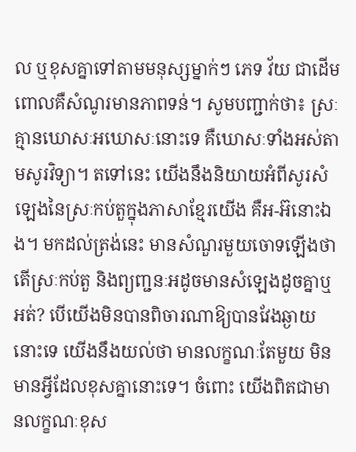ល ឬខុសគ្នាទៅតាមមនុស្សម្នាក់ៗ ភេទ វ័យ ជាដើម ពោលគឺសំណូរមានភាពទន់។ សូមបញ្ជាក់ថា៖ ស្រៈគ្មានឃោសៈអឃោសៈនោះទេ គឺឃោសៈទាំងអស់តាមសូរវិទ្យា។ តទៅនេះ យើងនឹងនិយាយអំពីសូរសំឡេងនៃស្រៈកប់តួក្នុងភាសាខ្មែរយើង គឺអ-អ៊នោះឯង។ មកដល់ត្រង់នេះ មានសំណួរមួយចោទឡើងថា តើស្រៈកប់តួ និងព្យញ្ជនៈអដូចមានសំឡេងដូចគ្នាឬអត់? បើយើងមិនបានពិចារណាឱ្យបានវែងឆ្ងាយនោះទេ យើងនឹងយល់ថា មានលក្ខណៈតែមួយ មិនមានអ្វីដែលខុសគ្នានោះទេ។ ចំពោះ យើងពិតជាមានលក្ខណៈខុស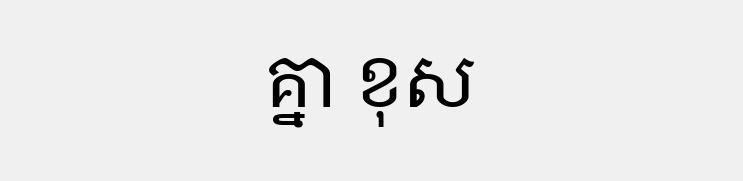គ្នា ខុស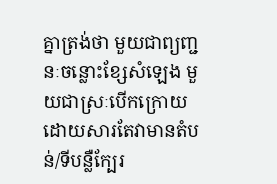គ្នាត្រង់ថា មួយជាព្យញ្ជនៈចន្លោះខ្សែសំឡេង មួយជាស្រៈបើកក្រោយ ដោយសារតែវាមានតំបន់/ទីបន្លឺក្បែរ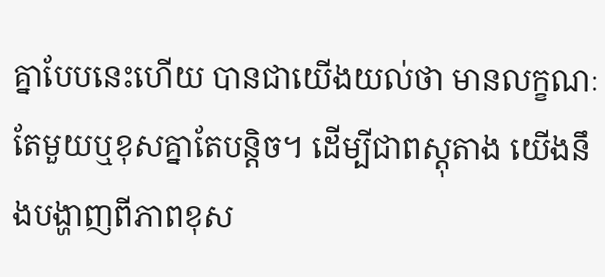គ្នាបែបនេះហើយ បានជាយើងយល់ថា មានលក្ខណៈតែមួយឬខុសគ្នាតែបន្តិច។ ដើម្បីជាពស្តុតាង យើងនឹងបង្ហាញពីភាពខុស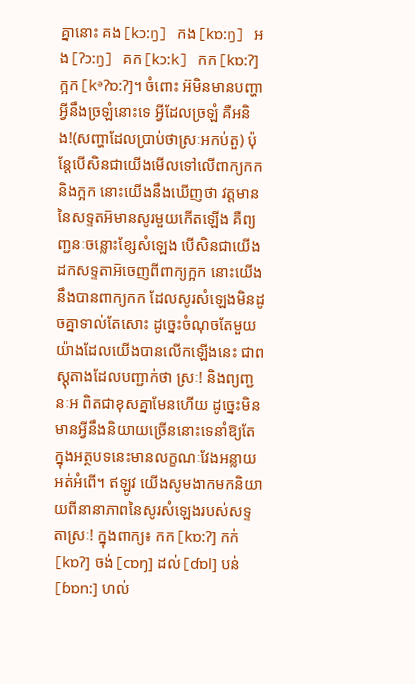គ្នានោះ គង[kɔ:ŋ] កង[kɒ:ŋ] អង[ʔɔ:ŋ] គក[kɔ:k] កក[kɒ:ʔ] ក្អក[kᵊʔɒ:ʔ]។ ចំពោះ អ៊មិនមានបញ្ហាអ្វីនឹងច្រឡំនោះទេ អ្វីដែលច្រឡំ គឺអនិង!(សញ្ហាដែលប្រាប់ថាស្រៈអកប់តួ) ប៉ុន្តែបើសិនជាយើងមើលទៅលើពាក្យកកនិងក្អក នោះយើងនឹងឃើញថា វត្តមាននៃសទ្ទតអ៑មានសូរមួយកើតឡើង គឺព្យញ្ជនៈចន្លោះខ្សែសំឡេង បើសិនជាយើងដកសទ្ទតាអ៑ចេញពីពាក្យក្អក នោះយើងនឹងបានពាក្យកក ដែលសូរសំឡេងមិនដូចគ្នាទាល់តែសោះ ដូច្នេះចំណុចតែមួយយ៉ាងដែលយើងបានលើកឡើងនេះ ជាពស្តុតាងដែលបញ្ជាក់ថា ស្រៈ! និងព្យញ្ជនៈអ ពិតជាខុសគ្នាមែនហើយ ដូច្នេះមិនមានអ្វីនឹងនិយាយច្រើននោះទេនាំឱ្យតែក្នុងអត្ថបទនេះមានលក្ខណៈវែងអន្លាយអត់អំពើ។ ឥឡូវ យើងសូមងាកមកនិយាយពីនានាភាពនៃសូរសំឡេងរបស់សទ្ទតាស្រៈ! ក្នុងពាក្យ៖ កក[kɒ:ʔ] កក់[kɒʔ] ចង់[cɒŋ] ដល់[ɗɒl] បន់[ɓɒn:] ហល់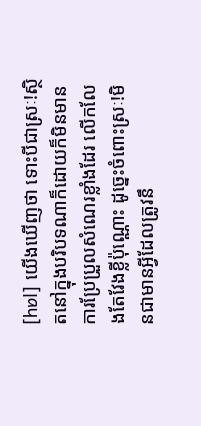[hɒl] យើងឃើញថា ទោះបីជាស្រៈ!ស្ថិតនៅក្នុងបរិបទណាក៏ដោយក៏មិនមានការប្រែប្រួលសំណេរខ្លាំងដែរ លើកលែងតែវែងខ្លីប៉ុណ្ណោះ ដូច្នេះចំពោះស្រៈ!មិនជាមានអ្វីដែលត្រូវនឹ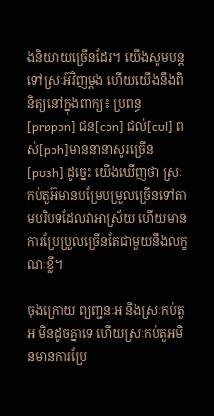ងនិយាយច្រើនដែរ។ យើងសូមបន្តទៅស្រៈអ៊វិញម្ដង ហើយយើងនឹងពិនិត្យនៅក្នុងពាក្យ៖ ប្រពន្ធ[prɒpɔn] ជន[cɔn] ជល់[cʊl] ពស់[pɔh]មាននានាសូរច្រើន[pʊɜh] ដូច្នេះ យើងឃើញថា ស្រៈកប់តួអ៊មានបម្រែបម្រួលច្រើនទៅតាមបរិបទដែលវាអាស្រ័យ ហើយមានការប្រែប្រួលច្រើនតែជាមួយនឹងលក្ខណៈខ្លី។

ចុងក្រោយ ព្យញ្ជនៈអ និងស្រៈកប់តួអ មិនដូចគ្នាទេ ហើយស្រៈកប់តួអមិនមានការប្រែ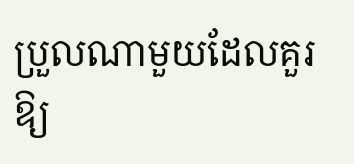ប្រួលណាមួយដែលគួរឱ្យ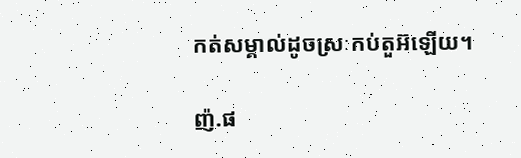កត់សម្គាល់ដូចស្រៈកប់តួអ៊ឡើយ។

ញ៉.ផ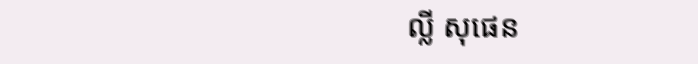ល្លី សុផេន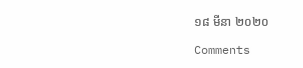១៨ មីនា ២០២០

Comments